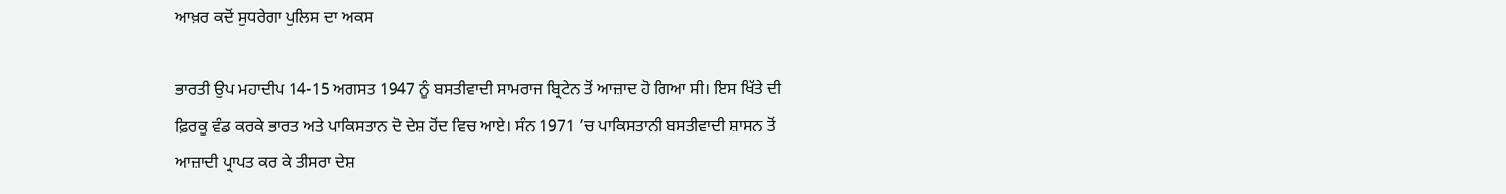ਆਖ਼ਰ ਕਦੋਂ ਸੁਧਰੇਗਾ ਪੁਲਿਸ ਦਾ ਅਕਸ

ਭਾਰਤੀ ਉਪ ਮਹਾਦੀਪ 14-15 ਅਗਸਤ 1947 ਨੂੰ ਬਸਤੀਵਾਦੀ ਸਾਮਰਾਜ ਬ੍ਰਿਟੇਨ ਤੋਂ ਆਜ਼ਾਦ ਹੋ ਗਿਆ ਸੀ। ਇਸ ਖਿੱਤੇ ਦੀ ਫ਼ਿਰਕੂ ਵੰਡ ਕਰਕੇ ਭਾਰਤ ਅਤੇ ਪਾਕਿਸਤਾਨ ਦੋ ਦੇਸ਼ ਹੋਂਦ ਵਿਚ ਆਏ। ਸੰਨ 1971 ’ਚ ਪਾਕਿਸਤਾਨੀ ਬਸਤੀਵਾਦੀ ਸ਼ਾਸਨ ਤੋਂ ਆਜ਼ਾਦੀ ਪ੍ਰਾਪਤ ਕਰ ਕੇ ਤੀਸਰਾ ਦੇਸ਼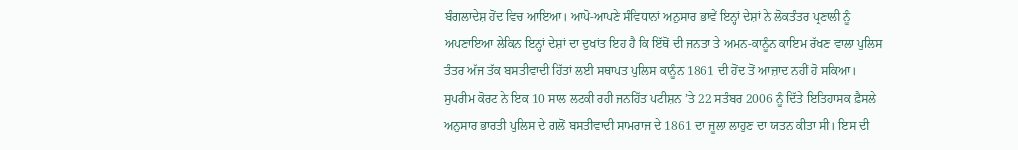ਬੰਗਲਾਦੇਸ਼ ਹੋਂਦ ਵਿਚ ਆਇਆ। ਆਪੋ-ਆਪਣੇ ਸੰਵਿਧਾਨਾਂ ਅਨੁਸਾਰ ਭਾਵੇਂ ਇਨ੍ਹਾਂ ਦੇਸ਼ਾਂ ਨੇ ਲੋਕਤੰਤਰ ਪ੍ਰਣਾਲੀ ਨੂੰ ਅਪਣਾਇਆ ਲੇਕਿਨ ਇਨ੍ਹਾਂ ਦੇਸ਼ਾਂ ਦਾ ਦੁਖਾਂਤ ਇਹ ਹੈ ਕਿ ਇੱਥੋਂ ਦੀ ਜਨਤਾ ਤੇ ਅਮਨ-ਕਾਨੂੰਨ ਕਾਇਮ ਰੱਖਣ ਵਾਲਾ ਪੁਲਿਸ ਤੰਤਰ ਅੱਜ ਤੱਕ ਬਸਤੀਵਾਦੀ ਹਿੱਤਾਂ ਲਈ ਸਥਾਪਤ ਪੁਲਿਸ ਕਾਨੂੰਨ 1861 ਦੀ ਹੋਂਦ ਤੋਂ ਆਜ਼ਾਦ ਨਹੀਂ ਹੋ ਸਕਿਆ। ਸੁਪਰੀਮ ਕੋਰਟ ਨੇ ਇਕ 10 ਸਾਲ ਲਟਕੀ ਰਹੀ ਜਨਹਿੱਤ ਪਟੀਸ਼ਨ ’ਤੇ 22 ਸਤੰਬਰ 2006 ਨੂੰ ਦਿੱਤੇ ਇਤਿਹਾਸਕ ਫ਼ੈਸਲੇ ਅਨੁਸਾਰ ਭਾਰਤੀ ਪੁਲਿਸ ਦੇ ਗਲੋਂ ਬਸਤੀਵਾਦੀ ਸਾਮਰਾਜ ਦੇ 1861 ਦਾ ਜੂਲਾ ਲਾਹੁਣ ਦਾ ਯਤਨ ਕੀਤਾ ਸੀ। ਇਸ ਦੀ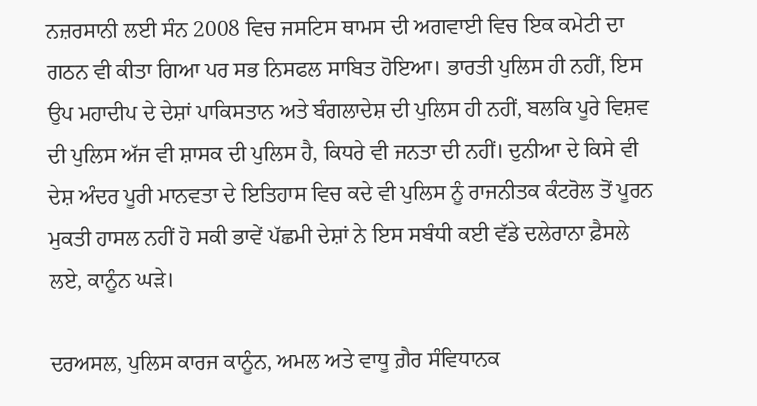ਨਜ਼ਰਸਾਨੀ ਲਈ ਸੰਨ 2008 ਵਿਚ ਜਸਟਿਸ ਥਾਮਸ ਦੀ ਅਗਵਾਈ ਵਿਚ ਇਕ ਕਮੇਟੀ ਦਾ ਗਠਨ ਵੀ ਕੀਤਾ ਗਿਆ ਪਰ ਸਭ ਨਿਸਫਲ ਸਾਬਿਤ ਹੋਇਆ। ਭਾਰਤੀ ਪੁਲਿਸ ਹੀ ਨਹੀਂ, ਇਸ ਉਪ ਮਹਾਦੀਪ ਦੇ ਦੇਸ਼ਾਂ ਪਾਕਿਸਤਾਨ ਅਤੇ ਬੰਗਲਾਦੇਸ਼ ਦੀ ਪੁਲਿਸ ਹੀ ਨਹੀਂ, ਬਲਕਿ ਪੂਰੇ ਵਿਸ਼ਵ ਦੀ ਪੁਲਿਸ ਅੱਜ ਵੀ ਸ਼ਾਸਕ ਦੀ ਪੁਲਿਸ ਹੈ, ਕਿਧਰੇ ਵੀ ਜਨਤਾ ਦੀ ਨਹੀਂ। ਦੁਨੀਆ ਦੇ ਕਿਸੇ ਵੀ ਦੇਸ਼ ਅੰਦਰ ਪੂਰੀ ਮਾਨਵਤਾ ਦੇ ਇਤਿਹਾਸ ਵਿਚ ਕਦੇ ਵੀ ਪੁਲਿਸ ਨੂੰ ਰਾਜਨੀਤਕ ਕੰਟਰੋਲ ਤੋਂ ਪੂਰਨ ਮੁਕਤੀ ਹਾਸਲ ਨਹੀਂ ਹੋ ਸਕੀ ਭਾਵੇਂ ਪੱਛਮੀ ਦੇਸ਼ਾਂ ਨੇ ਇਸ ਸਬੰਧੀ ਕਈ ਵੱਡੇ ਦਲੇਰਾਨਾ ਫ਼ੈਸਲੇ ਲਏ, ਕਾਨੂੰਨ ਘੜੇ।

ਦਰਅਸਲ, ਪੁਲਿਸ ਕਾਰਜ ਕਾਨੂੰਨ, ਅਮਲ ਅਤੇ ਵਾਧੂ ਗ਼ੈਰ ਸੰਵਿਧਾਨਕ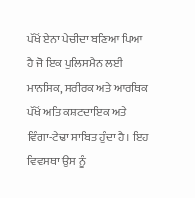ਪੱਖੋਂ ਏਨਾ ਪੇਚੀਦਾ ਬਣਿਆ ਪਿਆ ਹੈ ਜੋ ਇਕ ਪੁਲਿਸਮੈਨ ਲਈ ਮਾਨਸਿਕ, ਸਰੀਰਕ ਅਤੇ ਆਰਥਿਕ ਪੱਖੋਂ ਅਤਿ ਕਸ਼ਟਦਾਇਕ ਅਤੇ ਵਿੰਗਾ-ਟੇਢਾ ਸਾਬਿਤ ਹੁੰਦਾ ਹੈ। ਇਹ ਵਿਵਸਥਾ ਉਸ ਨੂੰ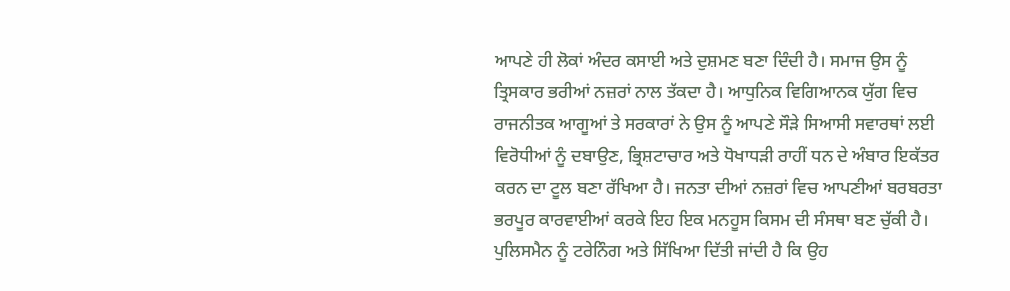ਆਪਣੇ ਹੀ ਲੋਕਾਂ ਅੰਦਰ ਕਸਾਈ ਅਤੇ ਦੁਸ਼ਮਣ ਬਣਾ ਦਿੰਦੀ ਹੈ। ਸਮਾਜ ਉਸ ਨੂੰ ਤ੍ਰਿਸਕਾਰ ਭਰੀਆਂ ਨਜ਼ਰਾਂ ਨਾਲ ਤੱਕਦਾ ਹੈ। ਆਧੁਨਿਕ ਵਿਗਿਆਨਕ ਯੁੱਗ ਵਿਚ ਰਾਜਨੀਤਕ ਆਗੂਆਂ ਤੇ ਸਰਕਾਰਾਂ ਨੇ ਉਸ ਨੂੰ ਆਪਣੇ ਸੌੜੇ ਸਿਆਸੀ ਸਵਾਰਥਾਂ ਲਈ ਵਿਰੋਧੀਆਂ ਨੂੰ ਦਬਾਉਣ, ਭ੍ਰਿਸ਼ਟਾਚਾਰ ਅਤੇ ਧੋਖਾਧੜੀ ਰਾਹੀਂ ਧਨ ਦੇ ਅੰਬਾਰ ਇਕੱਤਰ ਕਰਨ ਦਾ ਟੂਲ ਬਣਾ ਰੱਖਿਆ ਹੈ। ਜਨਤਾ ਦੀਆਂ ਨਜ਼ਰਾਂ ਵਿਚ ਆਪਣੀਆਂ ਬਰਬਰਤਾ ਭਰਪੂਰ ਕਾਰਵਾਈਆਂ ਕਰਕੇ ਇਹ ਇਕ ਮਨਹੂਸ ਕਿਸਮ ਦੀ ਸੰਸਥਾ ਬਣ ਚੁੱਕੀ ਹੈ। ਪੁਲਿਸਮੈਨ ਨੂੰ ਟਰੇਨਿੰਗ ਅਤੇ ਸਿੱਖਿਆ ਦਿੱਤੀ ਜਾਂਦੀ ਹੈ ਕਿ ਉਹ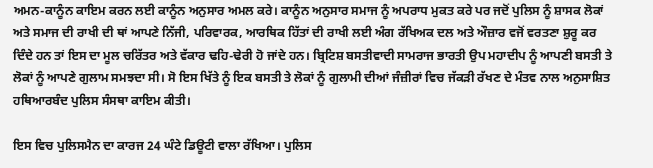ਅਮਨ-ਕਾਨੂੰਨ ਕਾਇਮ ਕਰਨ ਲਈ ਕਾਨੂੰਨ ਅਨੁਸਾਰ ਅਮਲ ਕਰੇ। ਕਾਨੂੰਨ ਅਨੁਸਾਰ ਸਮਾਜ ਨੂੰ ਅਪਰਾਧ ਮੁਕਤ ਕਰੇ ਪਰ ਜਦੋਂ ਪੁਲਿਸ ਨੂੰ ਸ਼ਾਸਕ ਲੋਕਾਂ ਅਤੇ ਸਮਾਜ ਦੀ ਰਾਖੀ ਦੀ ਥਾਂ ਆਪਣੇ ਨਿੱਜੀ, ਪਰਿਵਾਰਕ, ਆਰਥਿਕ ਹਿੱਤਾਂ ਦੀ ਰਾਖੀ ਲਈ ਅੰਗ ਰੱਖਿਅਕ ਦਲ ਅਤੇ ਔਜ਼ਾਰ ਵਜੋਂ ਵਰਤਣਾ ਸ਼ੁਰੂ ਕਰ ਦਿੰਦੇ ਹਨ ਤਾਂ ਇਸ ਦਾ ਮੂਲ ਚਰਿੱਤਰ ਅਤੇ ਵੱਕਾਰ ਢਹਿ-ਢੇਰੀ ਹੋ ਜਾਂਦੇ ਹਨ। ਬ੍ਰਿਟਿਸ਼ ਬਸਤੀਵਾਦੀ ਸਾਮਰਾਜ ਭਾਰਤੀ ਉਪ ਮਹਾਦੀਪ ਨੂੰ ਆਪਣੀ ਬਸਤੀ ਤੇ ਲੋਕਾਂ ਨੂੰ ਆਪਣੇ ਗੁਲਾਮ ਸਮਝਦਾ ਸੀ। ਸੋ ਇਸ ਖਿੱਤੇ ਨੂੰ ਇਕ ਬਸਤੀ ਤੇ ਲੋਕਾਂ ਨੂੰ ਗੁਲਾਮੀ ਦੀਆਂ ਜੰਜ਼ੀਰਾਂ ਵਿਚ ਜੱਕੜੀ ਰੱਖਣ ਦੇ ਮੰਤਵ ਨਾਲ ਅਨੁਸਾਸ਼ਿਤ ਹਥਿਆਰਬੰਦ ਪੁਲਿਸ ਸੰਸਥਾ ਕਾਇਮ ਕੀਤੀ।

ਇਸ ਵਿਚ ਪੁਲਿਸਮੈਨ ਦਾ ਕਾਰਜ 24 ਘੰਟੇ ਡਿਊਟੀ ਵਾਲਾ ਰੱਖਿਆ। ਪੁਲਿਸ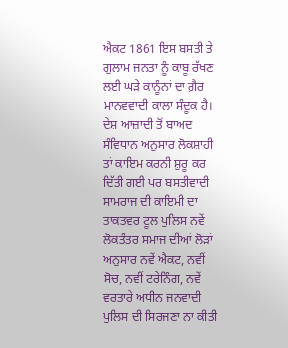ਐਕਟ 1861 ਇਸ ਬਸਤੀ ਤੇ ਗੁਲਾਮ ਜਨਤਾ ਨੂੰ ਕਾਬੂ ਰੱਖਣ ਲਈ ਘੜੇ ਕਾਨੂੰਨਾਂ ਦਾ ਗ਼ੈਰ ਮਾਨਵਵਾਦੀ ਕਾਲਾ ਸੰਦੂਕ ਹੈ। ਦੇਸ਼ ਆਜ਼ਾਦੀ ਤੋਂ ਬਾਅਦ ਸੰਵਿਧਾਨ ਅਨੁਸਾਰ ਲੋਕਸ਼ਾਹੀ ਤਾਂ ਕਾਇਮ ਕਰਨੀ ਸ਼ੁਰੂ ਕਰ ਦਿੱਤੀ ਗਈ ਪਰ ਬਸਤੀਵਾਦੀ ਸਾਮਰਾਜ ਦੀ ਕਾਇਮੀ ਦਾ ਤਾਕਤਵਰ ਟੂਲ ਪੁਲਿਸ ਨਵੇਂ ਲੋਕਤੰਤਰ ਸਮਾਜ ਦੀਆਂ ਲੋੜਾਂ ਅਨੁਸਾਰ ਨਵੇਂ ਐਕਟ, ਨਵੀਂ ਸੋਚ, ਨਵੀਂ ਟਰੇਨਿੰਗ, ਨਵੇਂ ਵਰਤਾਰੇ ਅਧੀਨ ਜਨਵਾਦੀ ਪੁਲਿਸ ਦੀ ਸਿਰਜਣਾ ਨਾ ਕੀਤੀ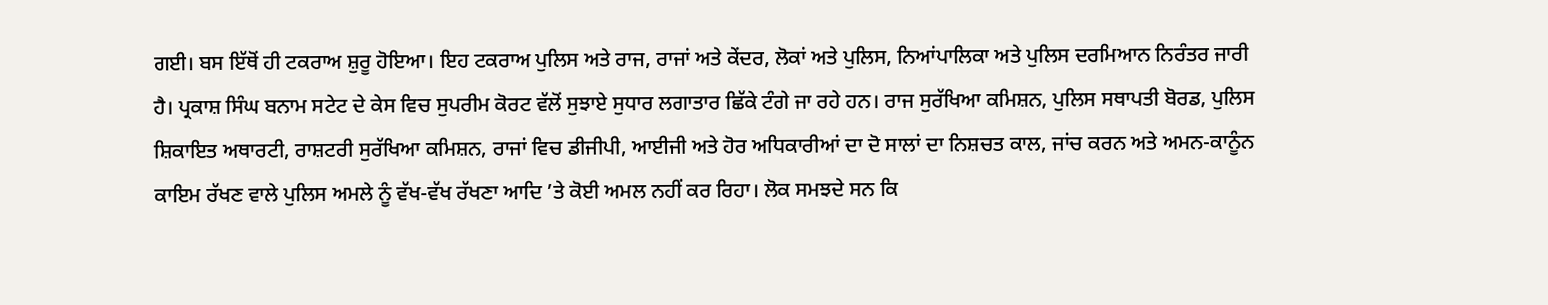ਗਈ। ਬਸ ਇੱਥੋਂ ਹੀ ਟਕਰਾਅ ਸ਼ੁਰੂ ਹੋਇਆ। ਇਹ ਟਕਰਾਅ ਪੁਲਿਸ ਅਤੇ ਰਾਜ, ਰਾਜਾਂ ਅਤੇ ਕੇਂਦਰ, ਲੋਕਾਂ ਅਤੇ ਪੁਲਿਸ, ਨਿਆਂਪਾਲਿਕਾ ਅਤੇ ਪੁਲਿਸ ਦਰਮਿਆਨ ਨਿਰੰਤਰ ਜਾਰੀ ਹੈ। ਪ੍ਰਕਾਸ਼ ਸਿੰਘ ਬਨਾਮ ਸਟੇਟ ਦੇ ਕੇਸ ਵਿਚ ਸੁਪਰੀਮ ਕੋਰਟ ਵੱਲੋਂ ਸੁਝਾਏ ਸੁਧਾਰ ਲਗਾਤਾਰ ਛਿੱਕੇ ਟੰਗੇ ਜਾ ਰਹੇ ਹਨ। ਰਾਜ ਸੁਰੱਖਿਆ ਕਮਿਸ਼ਨ, ਪੁਲਿਸ ਸਥਾਪਤੀ ਬੋਰਡ, ਪੁਲਿਸ ਸ਼ਿਕਾਇਤ ਅਥਾਰਟੀ, ਰਾਸ਼ਟਰੀ ਸੁਰੱਖਿਆ ਕਮਿਸ਼ਨ, ਰਾਜਾਂ ਵਿਚ ਡੀਜੀਪੀ, ਆਈਜੀ ਅਤੇ ਹੋਰ ਅਧਿਕਾਰੀਆਂ ਦਾ ਦੋ ਸਾਲਾਂ ਦਾ ਨਿਸ਼ਚਤ ਕਾਲ, ਜਾਂਚ ਕਰਨ ਅਤੇ ਅਮਨ-ਕਾਨੂੰਨ ਕਾਇਮ ਰੱਖਣ ਵਾਲੇ ਪੁਲਿਸ ਅਮਲੇ ਨੂੰ ਵੱਖ-ਵੱਖ ਰੱਖਣਾ ਆਦਿ ’ਤੇ ਕੋਈ ਅਮਲ ਨਹੀਂ ਕਰ ਰਿਹਾ। ਲੋਕ ਸਮਝਦੇ ਸਨ ਕਿ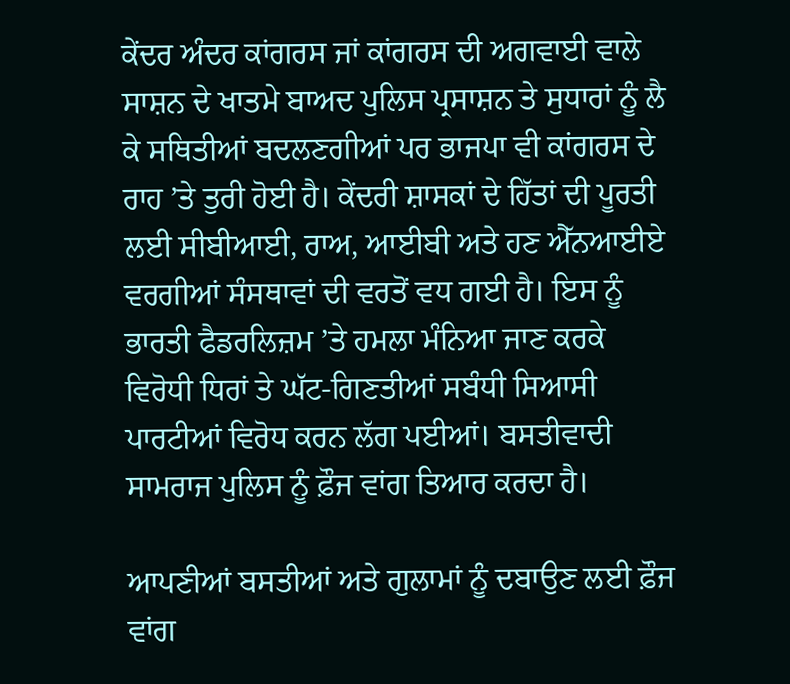ਕੇਂਦਰ ਅੰਦਰ ਕਾਂਗਰਸ ਜਾਂ ਕਾਂਗਰਸ ਦੀ ਅਗਵਾਈ ਵਾਲੇ ਸਾਸ਼ਨ ਦੇ ਖਾਤਮੇ ਬਾਅਦ ਪੁਲਿਸ ਪ੍ਰਸਾਸ਼ਨ ਤੇ ਸੁਧਾਰਾਂ ਨੂੰ ਲੈ ਕੇ ਸਥਿਤੀਆਂ ਬਦਲਣਗੀਆਂ ਪਰ ਭਾਜਪਾ ਵੀ ਕਾਂਗਰਸ ਦੇ ਰਾਹ ’ਤੇ ਤੁਰੀ ਹੋਈ ਹੈ। ਕੇਂਦਰੀ ਸ਼ਾਸਕਾਂ ਦੇ ਹਿੱਤਾਂ ਦੀ ਪੂਰਤੀ ਲਈ ਸੀਬੀਆਈ, ਰਾਅ, ਆਈਬੀ ਅਤੇ ਹਣ ਐੱਨਆਈਏ ਵਰਗੀਆਂ ਸੰਸਥਾਵਾਂ ਦੀ ਵਰਤੋਂ ਵਧ ਗਈ ਹੈ। ਇਸ ਨੂੰ ਭਾਰਤੀ ਫੈਡਰਲਿਜ਼ਮ ’ਤੇ ਹਮਲਾ ਮੰਨਿਆ ਜਾਣ ਕਰਕੇ ਵਿਰੋਧੀ ਧਿਰਾਂ ਤੇ ਘੱਟ-ਗਿਣਤੀਆਂ ਸਬੰਧੀ ਸਿਆਸੀ ਪਾਰਟੀਆਂ ਵਿਰੋਧ ਕਰਨ ਲੱਗ ਪਈਆਂ। ਬਸਤੀਵਾਦੀ ਸਾਮਰਾਜ ਪੁਲਿਸ ਨੂੰ ਫ਼ੌਜ ਵਾਂਗ ਤਿਆਰ ਕਰਦਾ ਹੈ।

ਆਪਣੀਆਂ ਬਸਤੀਆਂ ਅਤੇ ਗੁਲਾਮਾਂ ਨੂੰ ਦਬਾਉਣ ਲਈ ਫ਼ੌਜ ਵਾਂਗ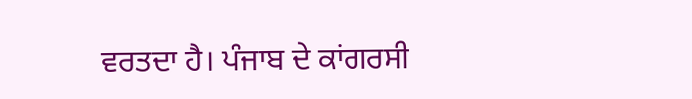ਵਰਤਦਾ ਹੈ। ਪੰਜਾਬ ਦੇ ਕਾਂਗਰਸੀ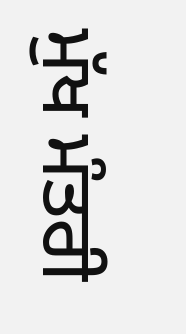ਮੁੱਖ ਮੰਤਰੀ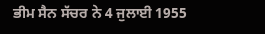ਭੀਮ ਸੈਨ ਸੱਚਰ ਨੇ 4 ਜੁਲਾਈ 1955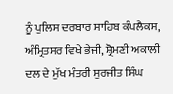ਨੂੰ ਪੁਲਿਸ ਦਰਬਾਰ ਸਾਹਿਬ ਕੰਪਲੈਕਸ, ਅੰਮ੍ਰਿਤਸਰ ਵਿਖੇ ਭੇਜੀ, ਸ਼੍ਰੋਮਣੀ ਅਕਾਲੀ ਦਲ ਦੇ ਮੁੱਖ ਮੰਤਰੀ ਸੁਰਜੀਤ ਸਿੰਘ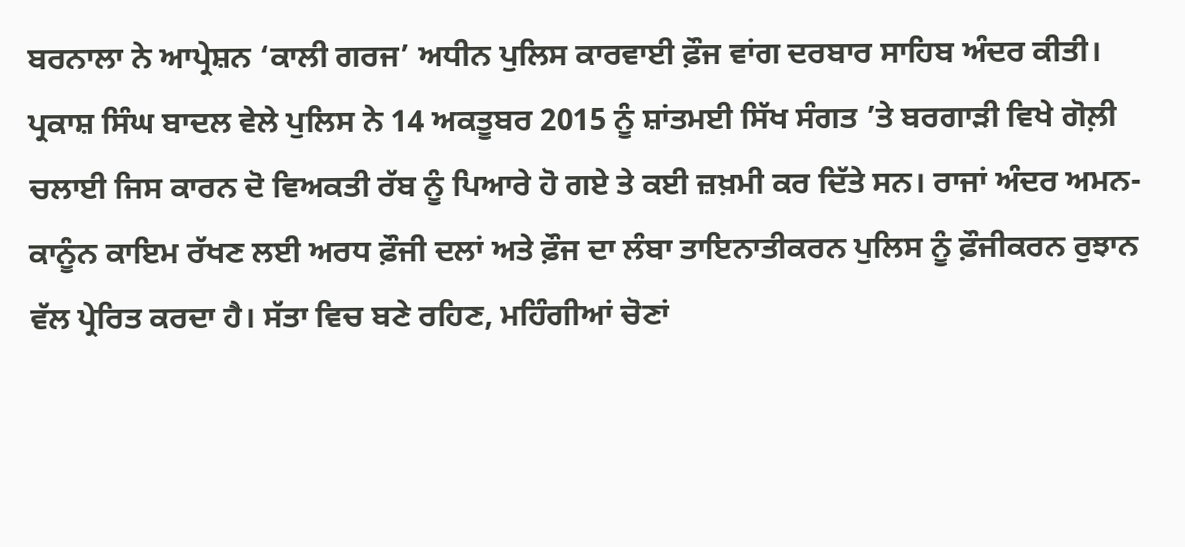ਬਰਨਾਲਾ ਨੇ ਆਪ੍ਰੇਸ਼ਨ ‘ਕਾਲੀ ਗਰਜ’ ਅਧੀਨ ਪੁਲਿਸ ਕਾਰਵਾਈ ਫ਼ੌਜ ਵਾਂਗ ਦਰਬਾਰ ਸਾਹਿਬ ਅੰਦਰ ਕੀਤੀ। ਪ੍ਰਕਾਸ਼ ਸਿੰਘ ਬਾਦਲ ਵੇਲੇ ਪੁਲਿਸ ਨੇ 14 ਅਕਤੂਬਰ 2015 ਨੂੰ ਸ਼ਾਂਤਮਈ ਸਿੱਖ ਸੰਗਤ ’ਤੇ ਬਰਗਾੜੀ ਵਿਖੇ ਗੋਲ਼ੀ ਚਲਾਈ ਜਿਸ ਕਾਰਨ ਦੋ ਵਿਅਕਤੀ ਰੱਬ ਨੂੰ ਪਿਆਰੇ ਹੋ ਗਏ ਤੇ ਕਈ ਜ਼ਖ਼ਮੀ ਕਰ ਦਿੱਤੇ ਸਨ। ਰਾਜਾਂ ਅੰਦਰ ਅਮਨ-ਕਾਨੂੰਨ ਕਾਇਮ ਰੱਖਣ ਲਈ ਅਰਧ ਫ਼ੌਜੀ ਦਲਾਂ ਅਤੇ ਫ਼ੌਜ ਦਾ ਲੰਬਾ ਤਾਇਨਾਤੀਕਰਨ ਪੁਲਿਸ ਨੂੰ ਫ਼ੌਜੀਕਰਨ ਰੁਝਾਨ ਵੱਲ ਪ੍ਰੇਰਿਤ ਕਰਦਾ ਹੈ। ਸੱਤਾ ਵਿਚ ਬਣੇ ਰਹਿਣ, ਮਹਿੰਗੀਆਂ ਚੋਣਾਂ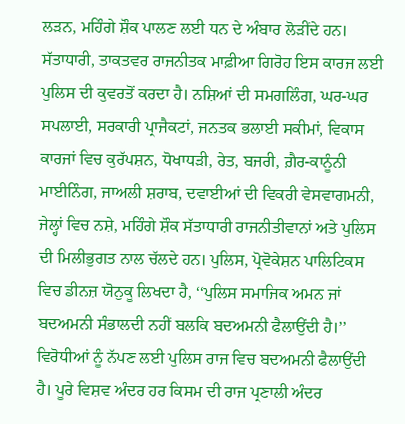ਲੜਨ, ਮਹਿੰਗੇ ਸ਼ੌਕ ਪਾਲਣ ਲਈ ਧਨ ਦੇ ਅੰਬਾਰ ਲੋੜੀਂਦੇ ਹਨ। ਸੱਤਾਧਾਰੀ, ਤਾਕਤਵਰ ਰਾਜਨੀਤਕ ਮਾਫ਼ੀਆ ਗਿਰੋਹ ਇਸ ਕਾਰਜ ਲਈ ਪੁਲਿਸ ਦੀ ਕੁਵਰਤੋਂ ਕਰਦਾ ਹੈ। ਨਸ਼ਿਆਂ ਦੀ ਸਮਗਲਿੰਗ, ਘਰ-ਘਰ ਸਪਲਾਈ, ਸਰਕਾਰੀ ਪ੍ਰਾਜੈਕਟਾਂ, ਜਨਤਕ ਭਲਾਈ ਸਕੀਮਾਂ, ਵਿਕਾਸ ਕਾਰਜਾਂ ਵਿਚ ਕੁਰੱਪਸ਼ਨ, ਧੋਖਾਧੜੀ, ਰੇਤ, ਬਜਰੀ, ਗ਼ੈਰ-ਕਾਨੂੰਨੀ ਮਾਈਨਿੰਗ, ਜਾਅਲੀ ਸ਼ਰਾਬ, ਦਵਾਈਆਂ ਦੀ ਵਿਕਰੀ ਵੇਸਵਾਗਮਨੀ, ਜੇਲ੍ਹਾਂ ਵਿਚ ਨਸ਼ੇ, ਮਹਿੰਗੇ ਸ਼ੌਕ ਸੱਤਾਧਾਰੀ ਰਾਜਨੀਤੀਵਾਨਾਂ ਅਤੇ ਪੁਲਿਸ ਦੀ ਮਿਲੀਭੁਗਤ ਨਾਲ ਚੱਲਦੇ ਹਨ। ਪੁਲਿਸ, ਪ੍ਰੋਵੋਕੇਸ਼ਨ ਪਾਲਿਟਿਕਸ ਵਿਚ ਡੀਨਜ਼ ਯੋਨੁਕੂ ਲਿਖਦਾ ਹੈ, ‘‘ਪੁਲਿਸ ਸਮਾਜਿਕ ਅਮਨ ਜਾਂ ਬਦਅਮਨੀ ਸੰਭਾਲਦੀ ਨਹੀਂ ਬਲਕਿ ਬਦਅਮਨੀ ਫੈਲਾਉਂਦੀ ਹੈ।’’ ਵਿਰੋਧੀਆਂ ਨੂੰ ਨੱਪਣ ਲਈ ਪੁਲਿਸ ਰਾਜ ਵਿਚ ਬਦਅਮਨੀ ਫੈਲਾਉਂਦੀ ਹੈ। ਪੂਰੇ ਵਿਸ਼ਵ ਅੰਦਰ ਹਰ ਕਿਸਮ ਦੀ ਰਾਜ ਪ੍ਰਣਾਲੀ ਅੰਦਰ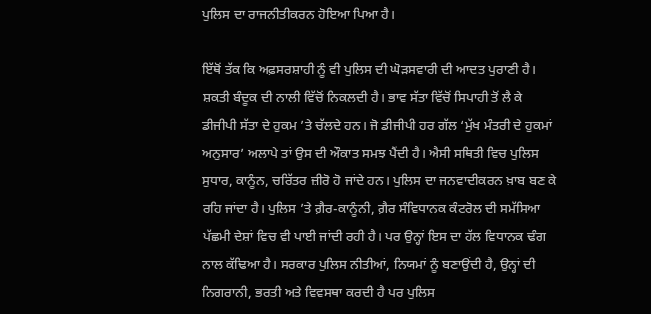ਪੁਲਿਸ ਦਾ ਰਾਜਨੀਤੀਕਰਨ ਹੋਇਆ ਪਿਆ ਹੈ।

ਇੱਥੋਂ ਤੱਕ ਕਿ ਅਫ਼ਸਰਸ਼ਾਹੀ ਨੂੰ ਵੀ ਪੁਲਿਸ ਦੀ ਘੋੜਸਵਾਰੀ ਦੀ ਆਦਤ ਪੁਰਾਣੀ ਹੈ। ਸ਼ਕਤੀ ਬੰਦੂਕ ਦੀ ਨਾਲੀ ਵਿੱਚੋਂ ਨਿਕਲਦੀ ਹੈ। ਭਾਵ ਸੱਤਾ ਵਿੱਚੋਂ ਸਿਪਾਹੀ ਤੋਂ ਲੈ ਕੇ ਡੀਜੀਪੀ ਸੱਤਾ ਦੇ ਹੁਕਮ ’ਤੇ ਚੱਲਦੇ ਹਨ। ਜੋ ਡੀਜੀਪੀ ਹਰ ਗੱਲ ‘ਮੁੱਖ ਮੰਤਰੀ ਦੇ ਹੁਕਮਾਂ ਅਨੁਸਾਰ’ ਅਲਾਪੇ ਤਾਂ ਉਸ ਦੀ ਔਕਾਤ ਸਮਝ ਪੈਂਦੀ ਹੈ। ਐਸੀ ਸਥਿਤੀ ਵਿਚ ਪੁਲਿਸ ਸੁਧਾਰ, ਕਾਨੂੰਨ, ਚਰਿੱਤਰ ਜ਼ੀਰੋ ਹੋ ਜਾਂਦੇ ਹਨ। ਪੁਲਿਸ ਦਾ ਜਨਵਾਦੀਕਰਨ ਖ਼ਾਬ ਬਣ ਕੇ ਰਹਿ ਜਾਂਦਾ ਹੈ। ਪੁਲਿਸ ’ਤੇ ਗ਼ੈਰ-ਕਾਨੂੰਨੀ, ਗ਼ੈਰ ਸੰਵਿਧਾਨਕ ਕੰਟਰੋਲ ਦੀ ਸਮੱਸਿਆ ਪੱਛਮੀ ਦੇਸ਼ਾਂ ਵਿਚ ਵੀ ਪਾਈ ਜਾਂਦੀ ਰਹੀ ਹੈ। ਪਰ ਉਨ੍ਹਾਂ ਇਸ ਦਾ ਹੱਲ ਵਿਧਾਨਕ ਢੰਗ ਨਾਲ ਕੱਢਿਆ ਹੈ। ਸਰਕਾਰ ਪੁਲਿਸ ਨੀਤੀਆਂ, ਨਿਯਮਾਂ ਨੂੰ ਬਣਾਉਂਦੀ ਹੈ, ਉਨ੍ਹਾਂ ਦੀ ਨਿਗਰਾਨੀ, ਭਰਤੀ ਅਤੇ ਵਿਵਸਥਾ ਕਰਦੀ ਹੈ ਪਰ ਪੁਲਿਸ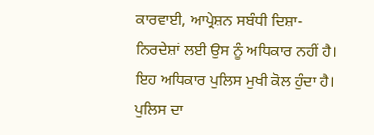ਕਾਰਵਾਈ, ਆਪ੍ਰੇਸ਼ਨ ਸਬੰਧੀ ਦਿਸ਼ਾ-ਨਿਰਦੇਸ਼ਾਂ ਲਈ ਉਸ ਨੂੰ ਅਧਿਕਾਰ ਨਹੀਂ ਹੈ। ਇਹ ਅਧਿਕਾਰ ਪੁਲਿਸ ਮੁਖੀ ਕੋਲ ਹੁੰਦਾ ਹੈ। ਪੁਲਿਸ ਦਾ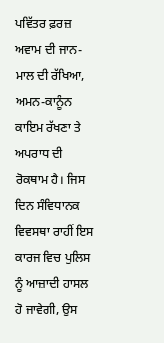ਪਵਿੱਤਰ ਫ਼ਰਜ਼ ਅਵਾਮ ਦੀ ਜਾਨ-ਮਾਲ ਦੀ ਰੱਖਿਆ, ਅਮਨ-ਕਾਨੂੰਨ ਕਾਇਮ ਰੱਖਣਾ ਤੇ ਅਪਰਾਧ ਦੀ ਰੋਕਥਾਮ ਹੈ। ਜਿਸ ਦਿਨ ਸੰਵਿਧਾਨਕ ਵਿਵਸਥਾ ਰਾਹੀਂ ਇਸ ਕਾਰਜ ਵਿਚ ਪੁਲਿਸ ਨੂੰ ਆਜ਼ਾਦੀ ਹਾਸਲ ਹੋ ਜਾਵੇਗੀ, ਉਸ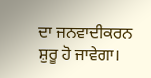ਦਾ ਜਨਵਾਦੀਕਰਨ ਸ਼ੁਰੂ ਹੋ ਜਾਵੇਗਾ।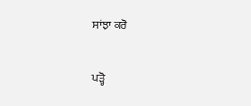ਸਾਂਝਾ ਕਰੋ

ਪੜ੍ਹੋ